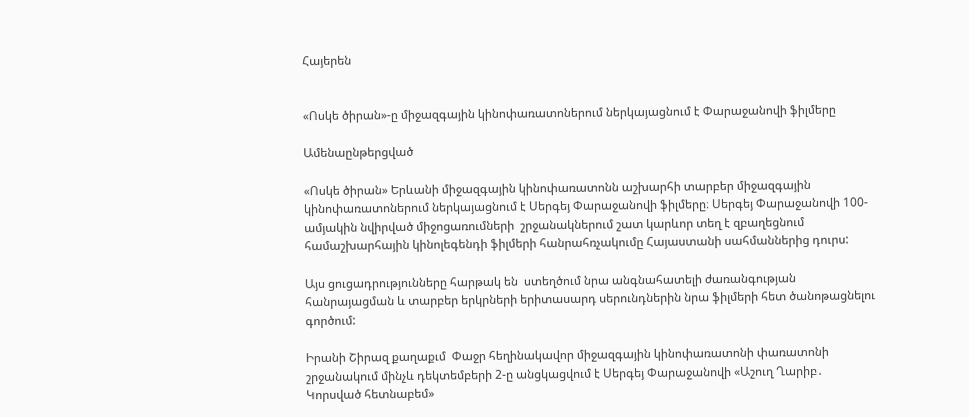Հայերեն


«Ոսկե ծիրան»-ը միջազգային կինոփառատոներում ներկայացնում է Փարաջանովի ֆիլմերը

Ամենաընթերցված

«Ոսկե ծիրան» Երևանի միջազգային կինոփառատոնն աշխարհի տարբեր միջազգային կինոփառատոներում ներկայացնում է Սերգեյ Փարաջանովի ֆիլմերը։ Սերգեյ Փարաջանովի 100-ամյակին նվիրված միջոցառումների  շրջանակներում շատ կարևոր տեղ է զբաղեցնում համաշխարհային կինոլեգենդի ֆիլմերի հանրահռչակումը Հայաստանի սահմաններից դուրս:

Այս ցուցադրությունները հարթակ են  ստեղծում նրա անգնահատելի ժառանգության հանրայացման և տարբեր երկրների երիտասարդ սերունդներին նրա ֆիլմերի հետ ծանոթացնելու գործում:

Իրանի Շիրազ քաղաքւմ  Փաջր հեղինակավոր միջազգային կինոփառատոնի փառատոնի շրջանակում մինչև դեկտեմբերի 2-ը անցկացվում է Սերգեյ Փարաջանովի «Աշուղ Ղարիբ․ Կորսված հետնաբեմ»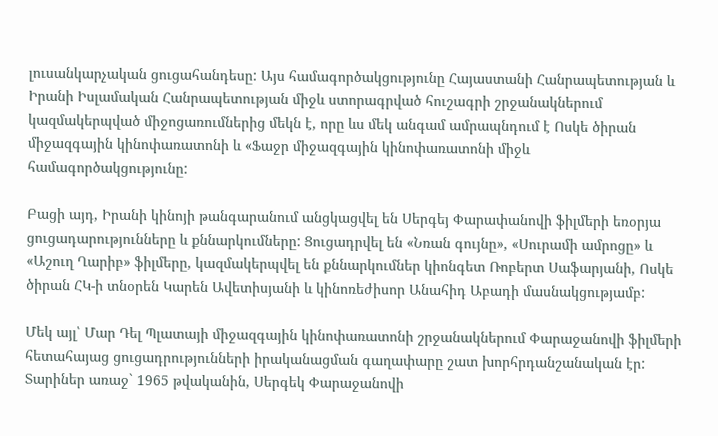լուսանկարչական ցուցահանդեսը: Այս համագործակցությունը Հայաստանի Հանրապետության և Իրանի Իսլամական Հանրապետության միջև ստորագրված հուշագրի շրջանակներում կազմակերպված միջոցառումներից մեկն է, որը ևս մեկ անգամ ամրապնդում է Ոսկե ծիրան միջազգային կինոփառատոնի և «Ֆաջր միջազգային կինոփառատոնի միջև համագործակցությունը:

Բացի այդ, Իրանի կինոյի թանգարանում անցկացվել են Սերգեյ Փարափանովի ֆիլմերի եռօրյա ցուցադարությունները և քննարկումները: Ցուցադրվել են «Նռան գույնը», «Սուրամի ամրոցը» և «Աշուղ Ղարիբ» ֆիլմերը, կազմակերպվել են քննարկումներ կիոնգետ Ռոբերտ Սաֆարյանի, Ոսկե ծիրան ՀԿ-ի տնօրեն Կարեն Ավետիսյանի և կինոռեժիսոր Անահիդ Աբադի մասնակցությամբ:

Մեկ այլ՝ Մար Դել Պլատայի միջազգային կինոփառատոնի շրջանակներում Փարաջանովի ֆիլմերի հետահայաց ցուցադրությունների իրականացման գաղափարը շատ խորհրդանշանական էր: Տարիներ առաջ` 1965 թվականին, Սերգեկ Փարաջանովի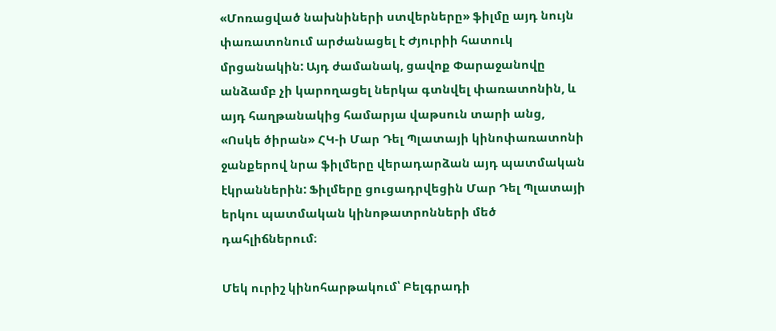«Մոռացված նախնիների ստվերները» ֆիլմը այդ նույն փառատոնում արժանացել է Ժյուրիի հատուկ մրցանակին: Այդ ժամանակ, ցավոք Փարաջանովը անձամբ չի կարողացել ներկա գտնվել փառատոնին, և այդ հաղթանակից համարյա վաթսուն տարի անց, «Ոսկե ծիրան» ՀԿ-ի Մար Դել Պլատայի կինոփառատոնի ջանքերով նրա ֆիլմերը վերադարձան այդ պատմական էկրաններին: Ֆիլմերը ցուցադրվեցին Մար Դել Պլատայի երկու պատմական կինոթատրոնների մեծ դահլիճներում։

Մեկ ուրիշ կինոհարթակում՝ Բելգրադի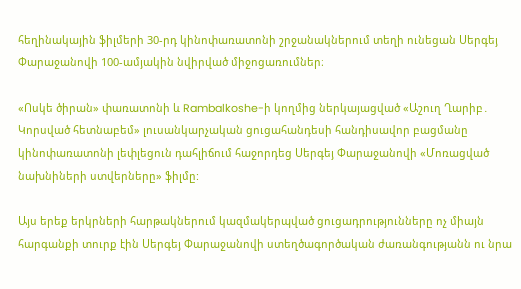հեղինակային ֆիլմերի 30-րդ կինոփառատոնի շրջանակներում տեղի ունեցան Սերգեյ Փարաջանովի 100-ամյակին նվիրված միջոցառումներ։

«Ոսկե ծիրան» փառատոնի և Rambalkoshe-ի կողմից ներկայացված «Աշուղ Ղարիբ․ Կորսված հետնաբեմ» լուսանկարչական ցուցահանդեսի հանդիսավոր բացմանը կինոփառատոնի լեփլեցուն դահլիճում հաջորդեց Սերգեյ Փարաջանովի «Մոռացված նախնիների ստվերները» ֆիլմը:

Այս երեք երկրների հարթակներում կազմակերպված ցուցադրությունները ոչ միայն հարգանքի տուրք էին Սերգեյ Փարաջանովի ստեղծագործական ժառանգությանն ու նրա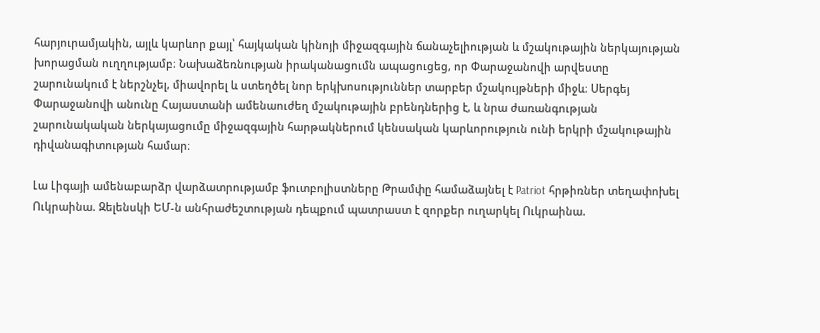հարյուրամյակին, այլև կարևոր քայլ՝ հայկական կինոյի միջազգային ճանաչելիության և մշակութային ներկայության խորացման ուղղությամբ։ Նախաձեռնության իրականացումն ապացուցեց, որ Փարաջանովի արվեստը շարունակում է ներշնչել, միավորել և ստեղծել նոր երկխոսություններ տարբեր մշակույթների միջև։ Սերգեյ Փարաջանովի անունը Հայաստանի ամենաուժեղ մշակութային բրենդներից է, և նրա ժառանգության շարունակական ներկայացումը միջազգային հարթակներում կենսական կարևորություն ունի երկրի մշակութային դիվանագիտության համար։

Լա Լիգայի ամենաբարձր վարձատրությամբ ֆուտբոլիստները Թրամփը համաձայնել է Patriot հրթիռներ տեղափոխել Ուկրաինա. Զելենսկի ԵՄ-ն անհրաժեշտության դեպքում պատրաստ է զորքեր ուղարկել Ուկրաինա.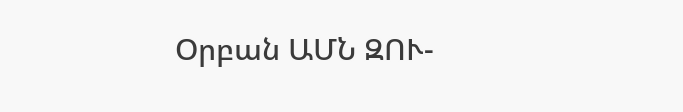Օրբան ԱՄՆ ԶՈՒ-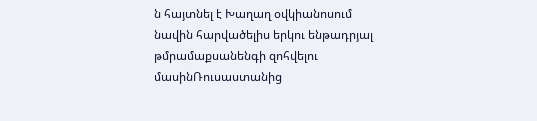ն հայտնել է Խաղաղ օվկիանոսում նավին հարվածելիս երկու ենթադրյալ թմրամաքսանենգի զոհվելու մասինՌուսաստանից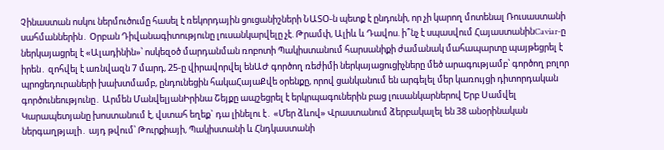Չինաստան ոսկու ներմուծումը հասել է ռեկորդային ցուցանիշների ՆԱՏՕ-ն պետք է ընդունի, որ չի կարող մոտենալ Ռուսաստանի սահմաններին․ Օրբան Դիվանագիտությունը լուսանկարվելը չէ. Թրամփ, Ալիև և Դավոս. ի՞նչ է սպասվում ՀայաստանինCaviar-ը ներկայացրել է «Ալադինին»՝ ոսկեզօծ մարդանման ռոբոտի Պակիստանում հարսանիքի ժամանակ մահապարտը պայթեցրել է իրեն․ զոհվել է առնվազն 7 մարդ, 25-ը վիրավորվել ենԱԺ գործող ռեժիմի ներկայացուցիչները մեծ արագությամբ՝ գործող բոլոր պրոցեդուրաների խախտմամբ, ընդունեցին հակաՀայաՔվե օրենքը, որով ցանկանում են արգելել մեր կառույցի դիտորդական գործունեությունը․ Արմեն ՄանվելյանԻրինա Շեյքը ապշեցրել է երկրպագուներին բաց լուսանկարներով Երբ Սամվել Կարապետյանը խոստանում է, վստահ եղեք` դա լինելու է․ «Մեր ձևով» Վրաստանում ձերբակալել են 38 անօրինական ներգաղթյալի․ այդ թվում՝ Թուրքիայի, Պակիստանի և Հնդկաստանի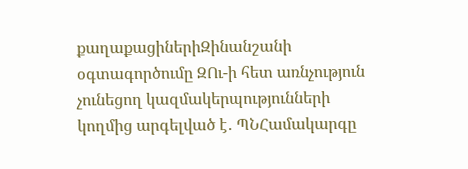քաղաքացիներիԶինանշանի օգտագործումը ԶՈւ-ի հետ առնչություն չունեցող կազմակերպությունների կողմից արգելված է․ ՊՆՀամակարգը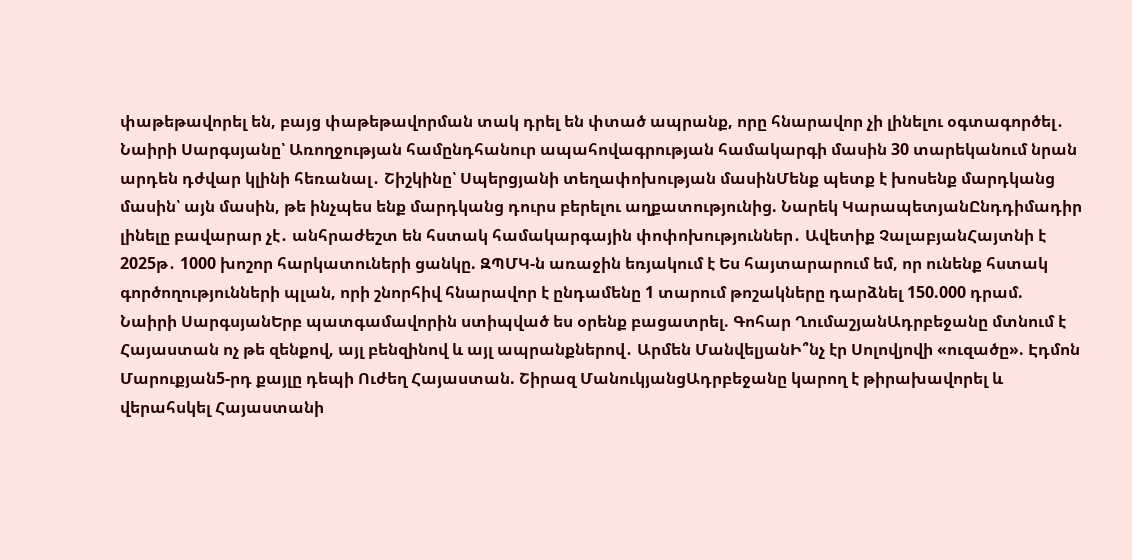փաթեթավորել են, բայց փաթեթավորման տակ դրել են փտած ապրանք, որը հնարավոր չի լինելու օգտագործել․ Նաիրի Սարգսյանը՝ Առողջության համընդհանուր ապահովագրության համակարգի մասին 30 տարեկանում նրան արդեն դժվար կլինի հեռանալ․ Շիշկինը՝ Սպերցյանի տեղափոխության մասինՄենք պետք է խոսենք մարդկանց մասին՝ այն մասին, թե ինչպես ենք մարդկանց դուրս բերելու աղքատությունից. Նարեկ ԿարապետյանԸնդդիմադիր լինելը բավարար չէ․ անհրաժեշտ են հստակ համակարգային փոփոխություններ․ Ավետիք ՉալաբյանՀայտնի է 2025թ․ 1000 խոշոր հարկատուների ցանկը. ԶՊՄԿ-ն առաջին եռյակում է Ես հայտարարում եմ, որ ունենք հստակ գործողությունների պլան, որի շնորհիվ հնարավոր է ընդամենը 1 տարում թոշակները դարձնել 150.000 դրամ. Նաիրի ՍարգսյանԵրբ պատգամավորին ստիպված ես օրենք բացատրել. Գոհար ՂումաշյանԱդրբեջանը մտնում է Հայաստան ոչ թե զենքով, այլ բենզինով և այլ ապրանքներով․ Արմեն ՄանվելյանԻ՞նչ էր Սոլովյովի «ուզածը». Էդմոն Մարուքյան5-րդ քայլը դեպի Ուժեղ Հայաստան. Շիրազ ՄանուկյանցԱդրբեջանը կարող է թիրախավորել և վերահսկել Հայաստանի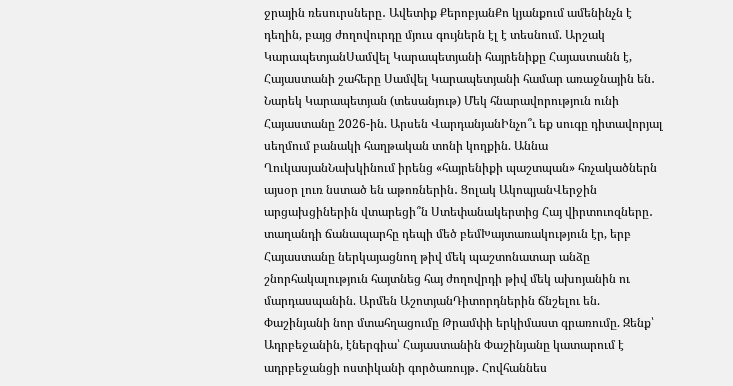ջրային ռեսուրսները․ Ավետիք ՔերոբյանՔո կյանքում ամենինչն է դեղին, բայց ժողովուրդը մյուս գույներն էլ է տեսնում. Արշակ ԿարապետյանՍամվել Կարապետյանի հայրենիքը Հայաստանն է, Հայաստանի շահերը Սամվել Կարապետյանի համար առաջնային են․ Նարեկ Կարապետյան (տեսանյութ) Մեկ հնարավորություն ունի Հայաստանը 2026-ին. Արսեն ՎարդանյանԻնչո՞ւ եք սուգը դիտավորյալ սեղմում բանակի հաղթական տոնի կողքին. Աննա ՂուկասյանՆախկինում իրենց «հայրենիքի պաշտպան» հռչակածներն այսօր լուռ նստած են աթոռներին․ Ցոլակ ԱկոպյանՎերջին արցախցիներին վտարեցի՞ն Ստեփանակերտից Հայ վիրտուոզները․ տաղանդի ճանապարհը դեպի մեծ բեմԽայտառակություն էր, երբ Հայաստանը ներկայացնող թիվ մեկ պաշտոնատար անձը շնորհակալություն հայտնեց հայ ժողովրդի թիվ մեկ ախոյանին ու մարդասպանին. Արմեն ԱշոտյանԴիտորդներին ճնշելու են. Փաշինյանի նոր մտահղացումը Թրամփի երկիմաստ գրառումը. Զենք՝ Ադրբեջանին, էներգիա՝ Հայաստանին Փաշինյանը կատարում է ադրբեջանցի ոստիկանի գործառույթ․ Հովհաննես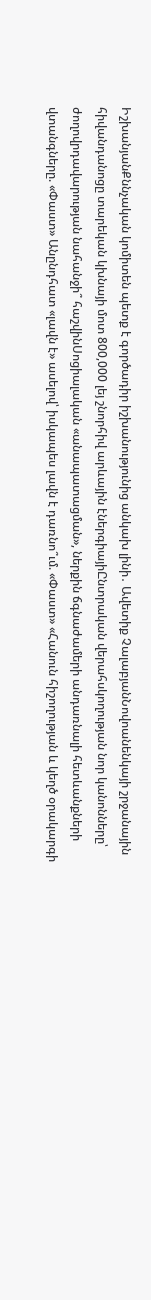ԻշխանյանՔննչական կոմիտեն պետք է գործադիր իշխանությունից անկախ լինի․ Ավետիք ՉալաբյանՆովոանենկայի շրջանային հիվանդանոցը տարեկան կխնայի մոտ 800,000 լեյ շնորհիվ արևային էներգիայիԸնտրական վերահսկողության նոր կանոնները՝ ժողովրդավարության նահանջի՞ հաշվինՍոցիալական «անապատացման», ներքին ճգնաժամերի անդառնալի հետևանքների վտանգները. «Փաստ» Անընդհատ «լավն է» ասելով՝ իսկապես լավն է դառնո՞ւմ. «Փաստ» «Հանուն հիշողության և կեղծ օրակարգի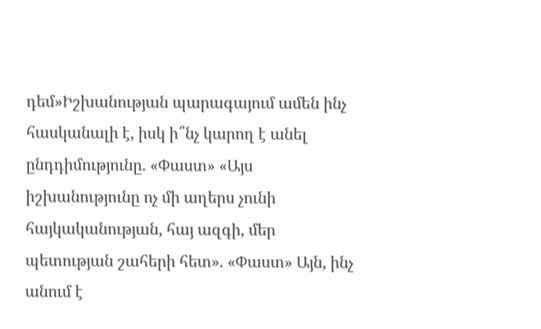դեմ»Իշխանության պարագայում ամեն ինչ հասկանալի է, իսկ ի՞նչ կարող է անել ընդդիմությունը. «Փաստ» «Այս իշխանությունը ոչ մի աղերս չունի հայկականության, հայ ազգի, մեր պետության շահերի հետ». «Փաստ» Այն, ինչ անում է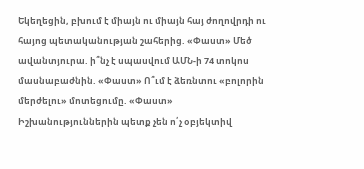Եկեղեցին, բխում է միայն ու միայն հայ ժողովրդի ու հայոց պետականության շահերից. «Փաստ» Մեծ ավանտյուրա. ի՞նչ է սպասվում ԱՄՆ-ի 74 տոկոս մասնաբաժնին. «Փաստ» Ո՞ւմ է ձեռնտու «բոլորին մերժելու» մոտեցումը. «Փաստ» Իշխանություններին պետք չեն ո՛չ օբյեկտիվ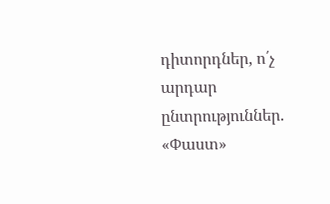դիտորդներ, ո՛չ արդար ընտրություններ. «Փաստ»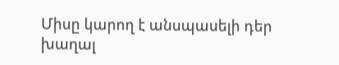Միսը կարող է անսպասելի դեր խաղալ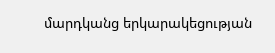մարդկանց երկարակեցության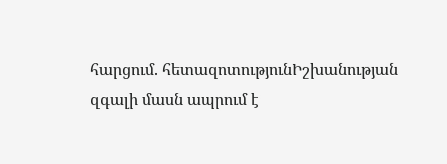հարցում. հետազոտությունԻշխանության զգալի մասն ապրում է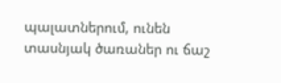պալատներում, ունեն տասնյակ ծառաներ ու ճաշ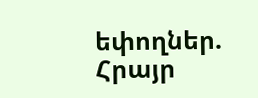եփողներ. Հրայր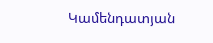Կամենդատյան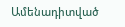Ամենադիտված